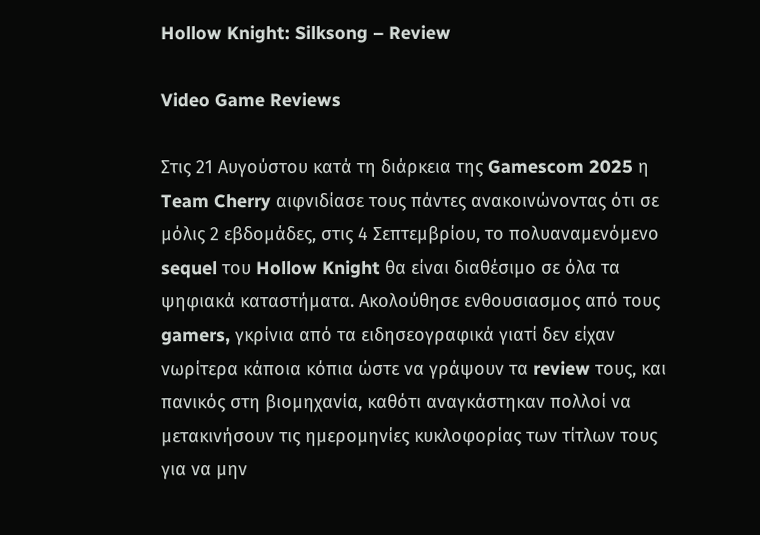Hollow Knight: Silksong – Review

Video Game Reviews

Στις 21 Αυγούστου κατά τη διάρκεια της Gamescom 2025 η Team Cherry αιφνιδίασε τους πάντες ανακοινώνοντας ότι σε μόλις 2 εβδομάδες, στις 4 Σεπτεμβρίου, το πολυαναμενόμενο sequel του Hollow Knight θα είναι διαθέσιμο σε όλα τα ψηφιακά καταστήματα. Ακολούθησε ενθουσιασμος από τους gamers, γκρίνια από τα ειδησεογραφικά γιατί δεν είχαν νωρίτερα κάποια κόπια ώστε να γράψουν τα review τους, και πανικός στη βιομηχανία, καθότι αναγκάστηκαν πολλοί να μετακινήσουν τις ημερομηνίες κυκλοφορίας των τίτλων τους για να μην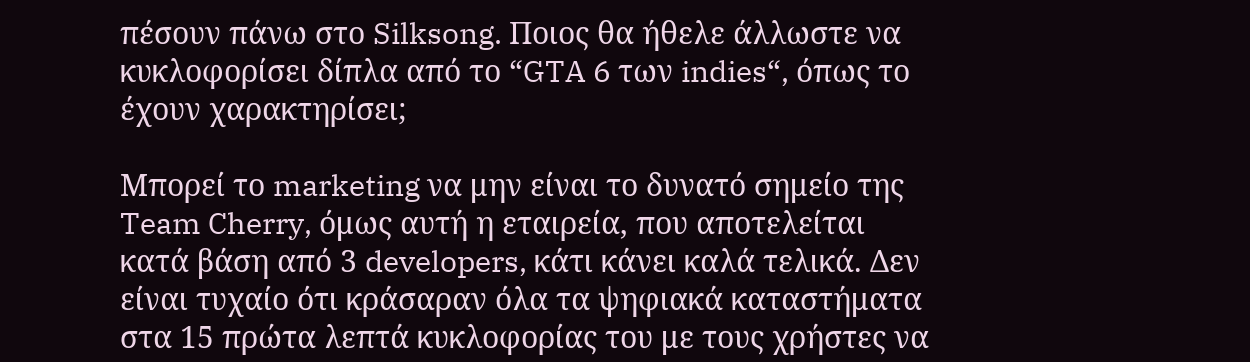πέσουν πάνω στο Silksong. Ποιος θα ήθελε άλλωστε να κυκλοφορίσει δίπλα από το “GTA 6 των indies“, όπως το έχουν χαρακτηρίσει;

Μπορεί το marketing να μην είναι το δυνατό σημείο της Team Cherry, όμως αυτή η εταιρεία, που αποτελείται κατά βάση από 3 developers, κάτι κάνει καλά τελικά. Δεν είναι τυχαίο ότι κράσαραν όλα τα ψηφιακά καταστήματα στα 15 πρώτα λεπτά κυκλοφορίας του με τους χρήστες να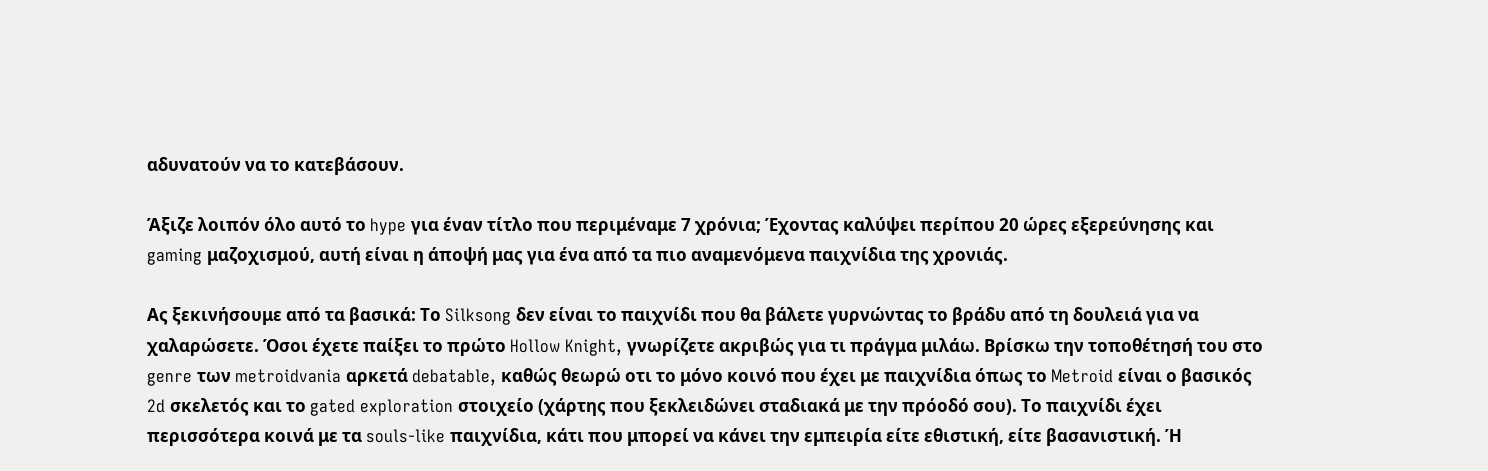αδυνατούν να το κατεβάσουν.

Άξιζε λοιπόν όλο αυτό το hype για έναν τίτλο που περιμέναμε 7 χρόνια; Έχοντας καλύψει περίπου 20 ώρες εξερεύνησης και gaming μαζοχισμού, αυτή είναι η άποψή μας για ένα από τα πιο αναμενόμενα παιχνίδια της χρονιάς.

Ας ξεκινήσουμε από τα βασικά: Το Silksong δεν είναι το παιχνίδι που θα βάλετε γυρνώντας το βράδυ από τη δουλειά για να χαλαρώσετε. Όσοι έχετε παίξει το πρώτο Hollow Knight, γνωρίζετε ακριβώς για τι πράγμα μιλάω. Βρίσκω την τοποθέτησή του στο genre των metroidvania αρκετά debatable, καθώς θεωρώ οτι το μόνο κοινό που έχει με παιχνίδια όπως το Metroid είναι ο βασικός 2d σκελετός και το gated exploration στοιχείο (χάρτης που ξεκλειδώνει σταδιακά με την πρόοδό σου). Το παιχνίδι έχει περισσότερα κοινά με τα souls-like παιχνίδια, κάτι που μπορεί να κάνει την εμπειρία είτε εθιστική, είτε βασανιστική. Ή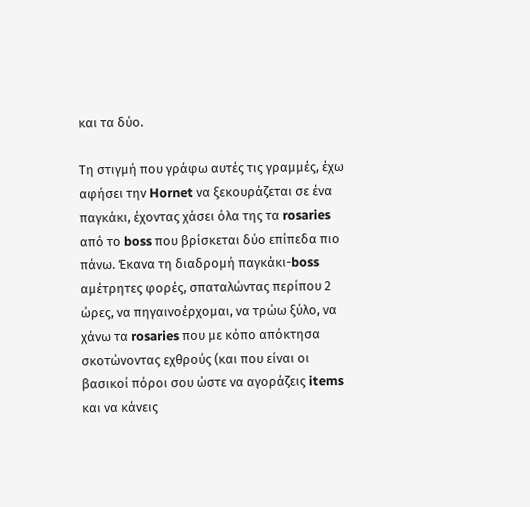και τα δύο.

Τη στιγμή που γράφω αυτές τις γραμμές, έχω αφήσει την Hornet να ξεκουράζεται σε ένα παγκάκι, έχοντας χάσει όλα της τα rosaries από το boss που βρίσκεται δύο επίπεδα πιο πάνω. Έκανα τη διαδρομή παγκάκι-boss αμέτρητες φορές, σπαταλώντας περίπου 2 ώρες, να πηγαινοέρχομαι, να τρώω ξύλο, να χάνω τα rosaries που με κόπο απόκτησα σκοτώνοντας εχθρούς (και που είναι οι βασικοί πόροι σου ώστε να αγοράζεις items και να κάνεις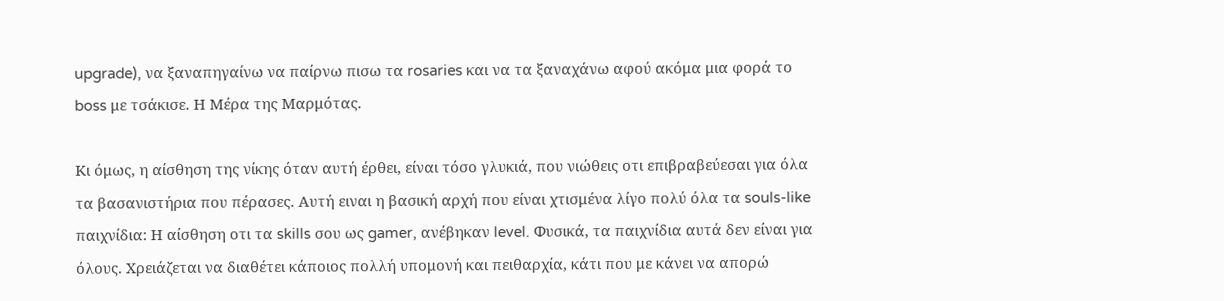upgrade), να ξαναπηγαίνω να παίρνω πισω τα rosaries και να τα ξαναχάνω αφού ακόμα μια φορά το boss με τσάκισε. Η Μέρα της Μαρμότας.

Κι όμως, η αίσθηση της νίκης όταν αυτή έρθει, είναι τόσο γλυκιά, που νιώθεις οτι επιβραβεύεσαι για όλα τα βασανιστήρια που πέρασες. Αυτή ειναι η βασική αρχή που είναι χτισμένα λίγο πολύ όλα τα souls-like παιχνίδια: Η αίσθηση οτι τα skills σου ως gamer, ανέβηκαν level. Φυσικά, τα παιχνίδια αυτά δεν είναι για όλους. Χρειάζεται να διαθέτει κάποιος πολλή υπομονή και πειθαρχία, κάτι που με κάνει να απορώ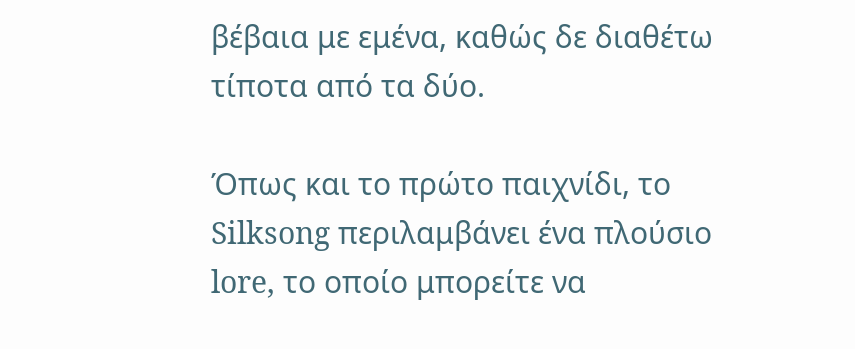βέβαια με εμένα, καθώς δε διαθέτω τίποτα από τα δύο.

Όπως και το πρώτο παιχνίδι, το Silksong περιλαμβάνει ένα πλούσιο lore, το οποίο μπορείτε να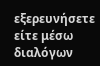εξερευνήσετε είτε μέσω διαλόγων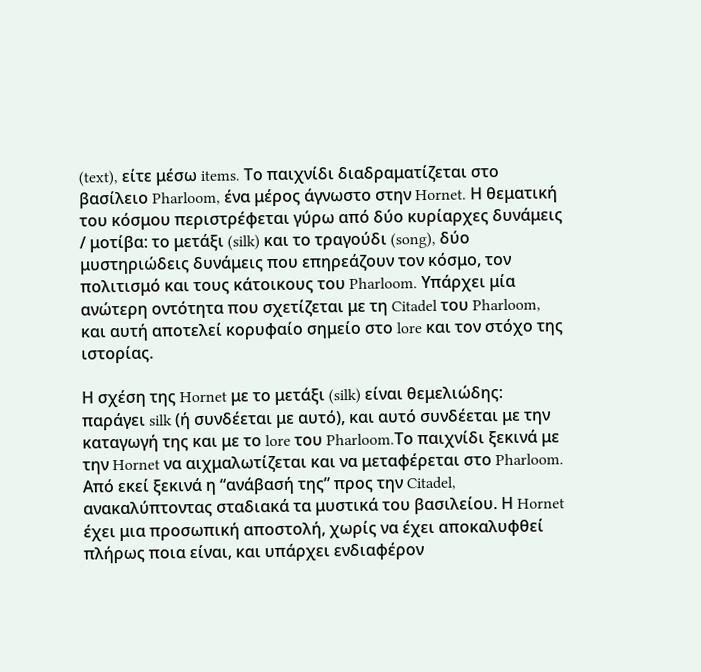(text), είτε μέσω items. Το παιχνίδι διαδραματίζεται στο βασίλειο Pharloom, ένα μέρος άγνωστο στην Hornet. Η θεματική του κόσμου περιστρέφεται γύρω από δύο κυρίαρχες δυνάμεις / μοτίβα: το μετάξι (silk) και το τραγούδι (song), δύο μυστηριώδεις δυνάμεις που επηρεάζουν τον κόσμο, τον πολιτισμό και τους κάτοικους του Pharloom. Υπάρχει μία ανώτερη οντότητα που σχετίζεται με τη Citadel του Pharloom, και αυτή αποτελεί κορυφαίο σημείο στο lore και τον στόχο της ιστορίας.

Η σχέση της Hornet με το μετάξι (silk) είναι θεμελιώδης: παράγει silk (ή συνδέεται με αυτό), και αυτό συνδέεται με την καταγωγή της και με το lore του Pharloom.Το παιχνίδι ξεκινά με την Hornet να αιχμαλωτίζεται και να μεταφέρεται στο Pharloom. Από εκεί ξεκινά η “ανάβασή της” προς την Citadel, ανακαλύπτοντας σταδιακά τα μυστικά του βασιλείου. Η Hornet έχει μια προσωπική αποστολή, χωρίς να έχει αποκαλυφθεί πλήρως ποια είναι, και υπάρχει ενδιαφέρον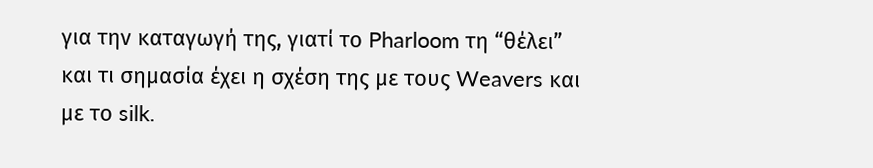για την καταγωγή της, γιατί το Pharloom τη “θέλει” και τι σημασία έχει η σχέση της με τους Weavers και με το silk.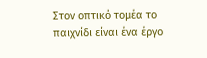Στον οπτικό τομέα το παιχνίδι είναι ένα έργο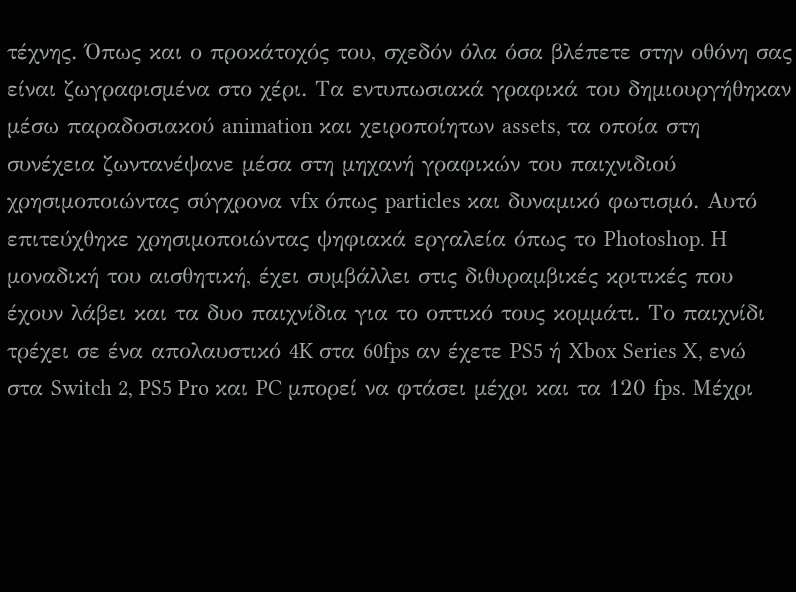τέχνης. Όπως και ο προκάτοχός του, σχεδόν όλα όσα βλέπετε στην οθόνη σας είναι ζωγραφισμένα στο χέρι. Τα εντυπωσιακά γραφικά του δημιουργήθηκαν μέσω παραδοσιακού animation και χειροποίητων assets, τα οποία στη συνέχεια ζωντανέψανε μέσα στη μηχανή γραφικών του παιχνιδιού χρησιμοποιώντας σύγχρονα vfx όπως particles και δυναμικό φωτισμό. Αυτό επιτεύχθηκε χρησιμοποιώντας ψηφιακά εργαλεία όπως το Photoshop. H μοναδική του αισθητική, έχει συμβάλλει στις διθυραμβικές κριτικές που έχουν λάβει και τα δυο παιχνίδια για το οπτικό τους κομμάτι. Το παιχνίδι τρέχει σε ένα απολαυστικό 4K στα 60fps αν έχετε PS5 ή Xbox Series X, ενώ στα Switch 2, PS5 Pro και PC μπορεί να φτάσει μέχρι και τα 120 fps. Μέχρι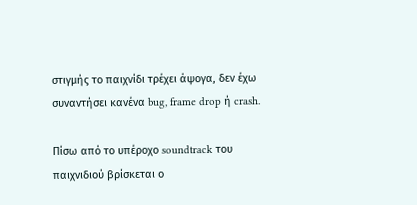στιγμής το παιχνίδι τρέχει άψογα, δεν έχω συναντήσει κανένα bug, frame drop ή crash.

Πίσω από το υπέροχο soundtrack του παιχνιδιού βρίσκεται ο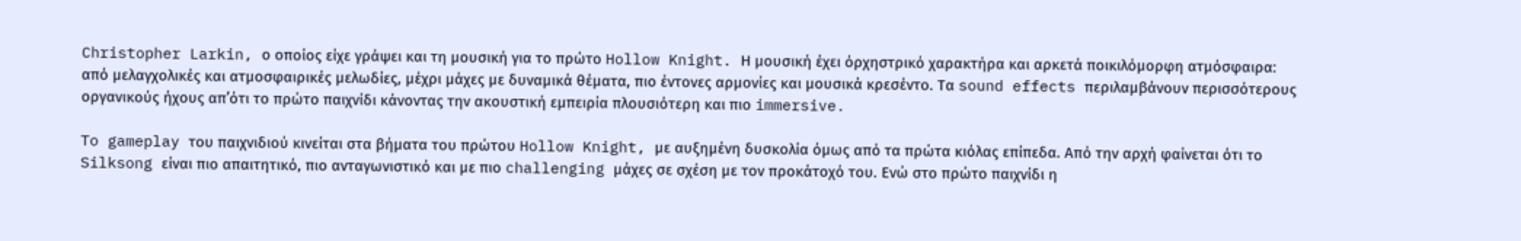Christopher Larkin, ο οποίος είχε γράψει και τη μουσική για το πρώτο Hollow Knight. Η μουσική έχει όρχηστρικό χαρακτήρα και αρκετά ποικιλόμορφη ατμόσφαιρα: από μελαγχολικές και ατμοσφαιρικές μελωδίες, μέχρι μάχες με δυναμικά θέματα, πιο έντονες αρμονίες και μουσικά κρεσέντο. Τα sound effects περιλαμβάνουν περισσότερους οργανικούς ήχους απ’ότι το πρώτο παιχνίδι κάνοντας την ακουστική εμπειρία πλουσιότερη και πιο immersive.

To gameplay του παιχνιδιού κινείται στα βήματα του πρώτου Hollow Knight, με αυξημένη δυσκολία όμως από τα πρώτα κιόλας επίπεδα. Από την αρχή φαίνεται ότι το Silksong είναι πιο απαιτητικό, πιο ανταγωνιστικό και με πιο challenging μάχες σε σχέση με τον προκάτοχό του. Ενώ στο πρώτο παιχνίδι η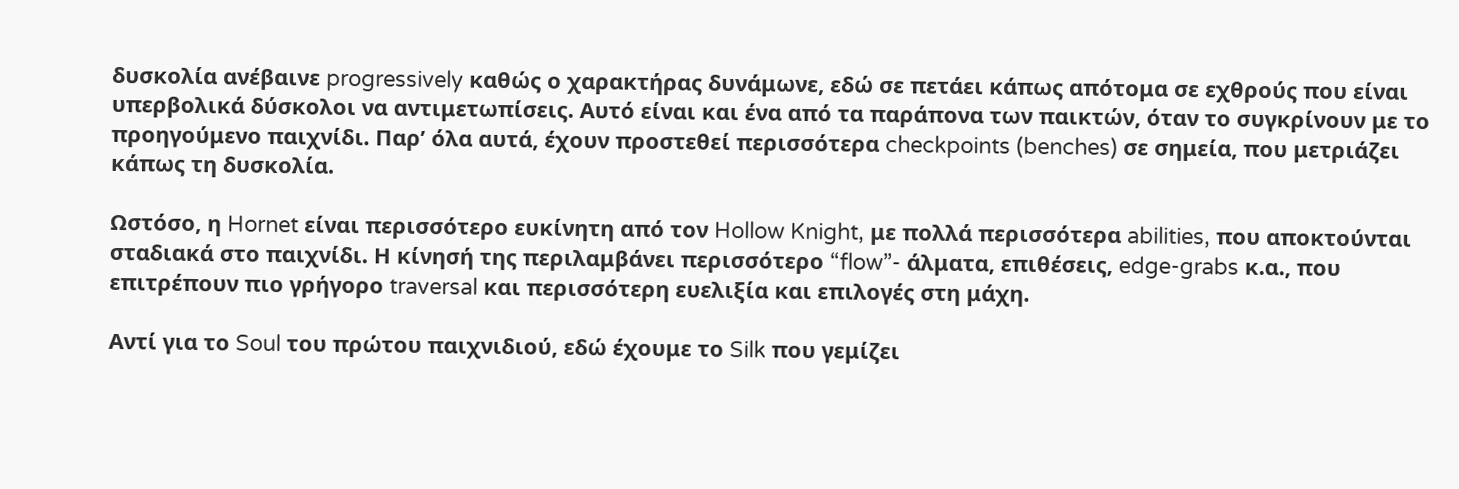δυσκολία ανέβαινε progressively καθώς ο χαρακτήρας δυνάμωνε, εδώ σε πετάει κάπως απότομα σε εχθρούς που είναι υπερβολικά δύσκολοι να αντιμετωπίσεις. Αυτό είναι και ένα από τα παράπονα των παικτών, όταν το συγκρίνουν με το προηγούμενο παιχνίδι. Παρ’ όλα αυτά, έχουν προστεθεί περισσότερα checkpoints (benches) σε σημεία, που μετριάζει κάπως τη δυσκολία.

Ωστόσο, η Hornet είναι περισσότερο ευκίνητη από τον Hollow Knight, με πολλά περισσότερα abilities, που αποκτούνται σταδιακά στο παιχνίδι. Η κίνησή της περιλαμβάνει περισσότερο “flow”- άλματα, επιθέσεις, edge-grabs κ.α., που επιτρέπουν πιο γρήγορο traversal και περισσότερη ευελιξία και επιλογές στη μάχη.

Αντί για το Soul του πρώτου παιχνιδιού, εδώ έχουμε το Silk που γεμίζει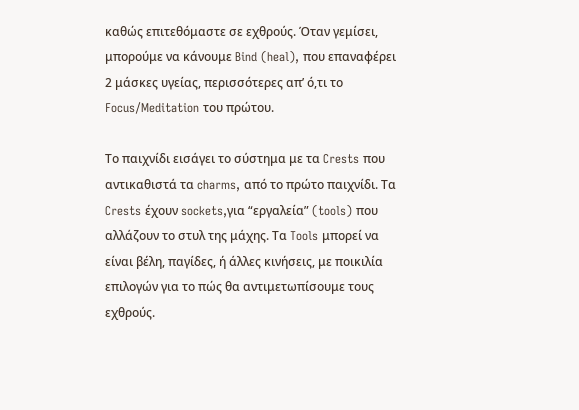καθώς επιτεθόμαστε σε εχθρούς. Όταν γεμίσει, μπορούμε να κάνουμε Bind (heal), που επαναφέρει 2 μάσκες υγείας, περισσότερες απ’ ό,τι το Focus/Meditation του πρώτου.

Το παιχνίδι εισάγει το σύστημα με τα Crests που αντικαθιστά τα charms, από το πρώτο παιχνίδι. Τα Crests έχουν sockets,για “εργαλεία” (tools) που αλλάζουν το στυλ της μάχης. Τα Tools μπορεί να είναι βέλη, παγίδες, ή άλλες κινήσεις, με ποικιλία επιλογών για το πώς θα αντιμετωπίσουμε τους εχθρούς.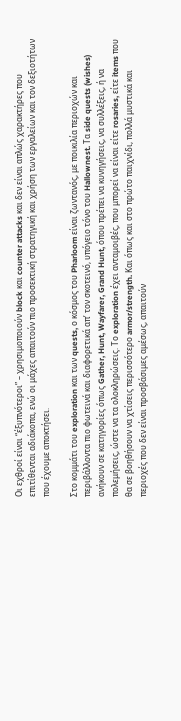Οι εχθροί είναι “έξυπνότεροι” – χρησιμοποιούν block και counter attacks και δεν είναι απλώς χαρακτήρες που επιτίθενται αδιάκοπα, ενώ οι μάχες απαιτούν πιο προσεκτική στρατηγική και χρήση των εργαλείων και τον δεξιοτήτων που έχουμε αποκτήσει.

Στο κομμάτι του exploration και των quests, ο κόσμος του Pharloom είναι ζωντανός, με ποικιλία περιοχών και περιβάλλοντα πιο φωτεινά και διαφορετικά απ’ τον σκοτεινό, υπόγειο τόνο του Hallownest. Τα side quests (wishes) ανήκουν σε κατηγορίες όπως Gather, Hunt, Wayfarer, Grand Hunt, όπου πρέπει να κυνηγήσεις, να συλλέξεις, ή να πολεμήσεις, ώστε να τα ολοκληρώσεις. Το exploration έχει ανταμοιβές, που μπορεί να είναι είτε rosaries, είτε items που θα σε βοηθήσουν να χτίσεις περισσότερο armor/strength. Και όπως και στο πρώτο παιχνίδι, πολλά μυστικά και περιοχές που δεν είναι προσβάσιμες αμέσως, απαιτούν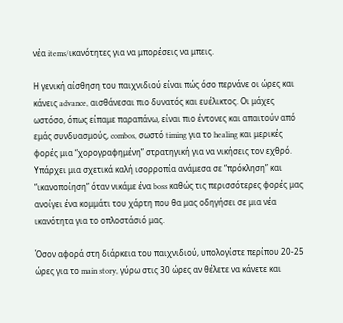νέα items/ικανότητες για να μπορέσεις να μπεις.

Η γενική αίσθηση του παιχνιδιού είναι πώς όσο περνάνε οι ώρες και κάνεις advance, αισθάνεσαι πιο δυνατός και ευέλικτος. Οι μάχες ωστόσο, όπως είπαμε παραπάνω, είναι πιο έντονες και απαιτούν από εμάς συνδυασμούς, combos, σωστό timing για το healing και μερικές φορές μια “χορογραφημένη” στρατηγική για να νικήσεις τον εχθρό. Υπάρχει μια σχετικά καλή ισορροπία ανάμεσα σε “πρόκληση” και “ικανοποίηση” όταν νικάμε ένα boss καθώς τις περισσότερες φορές μας ανοίγει ένα κομμάτι του χάρτη που θα μας οδηγήσει σε μια νέα ικανότητα για το οπλοστάσιό μας.

Όσον αφορά στη διάρκεια του παιχνιδιού, υπολογίστε περίπου 20-25 ώρες για το main story, γύρω στις 30 ώρες αν θέλετε να κάνετε και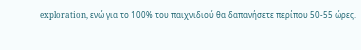exploration, ενώ για το 100% του παιχνιδιού θα δαπανήσετε περίπου 50-55 ώρες.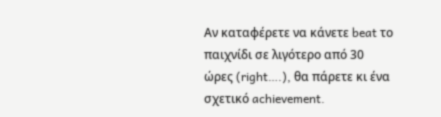Αν καταφέρετε να κάνετε beat το παιχνίδι σε λιγότερο από 30 ώρες (right….), θα πάρετε κι ένα σχετικό achievement.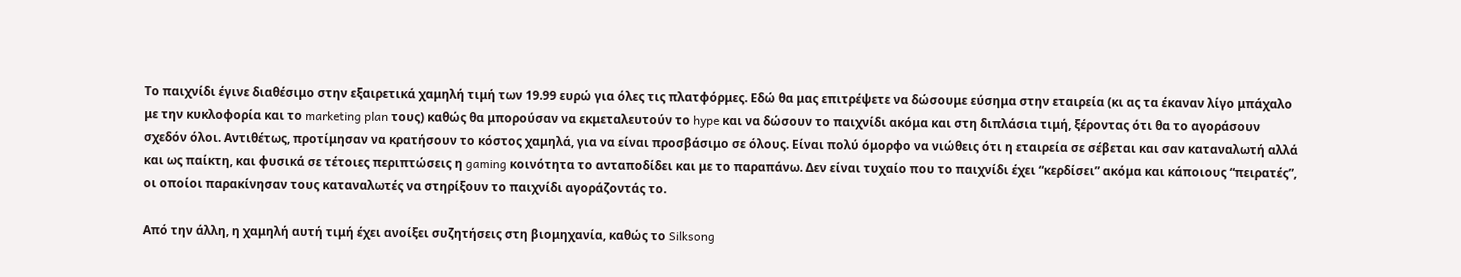Το παιχνίδι έγινε διαθέσιμο στην εξαιρετικά χαμηλή τιμή των 19.99 ευρώ για όλες τις πλατφόρμες. Εδώ θα μας επιτρέψετε να δώσουμε εύσημα στην εταιρεία (κι ας τα έκαναν λίγο μπάχαλο με την κυκλοφορία και το marketing plan τους) καθώς θα μπορούσαν να εκμεταλευτούν το hype και να δώσουν το παιχνίδι ακόμα και στη διπλάσια τιμή, ξέροντας ότι θα το αγοράσουν σχεδόν όλοι. Αντιθέτως, προτίμησαν να κρατήσουν το κόστος χαμηλά, για να είναι προσβάσιμο σε όλους. Είναι πολύ όμορφο να νιώθεις ότι η εταιρεία σε σέβεται και σαν καταναλωτή αλλά και ως παίκτη, και φυσικά σε τέτοιες περιπτώσεις η gaming κοινότητα το ανταποδίδει και με το παραπάνω. Δεν είναι τυχαίο που το παιχνίδι έχει “κερδίσει” ακόμα και κάποιους “πειρατές”, οι οποίοι παρακίνησαν τους καταναλωτές να στηρίξουν το παιχνίδι αγοράζοντάς το.

Από την άλλη, η χαμηλή αυτή τιμή έχει ανοίξει συζητήσεις στη βιομηχανία, καθώς το Silksong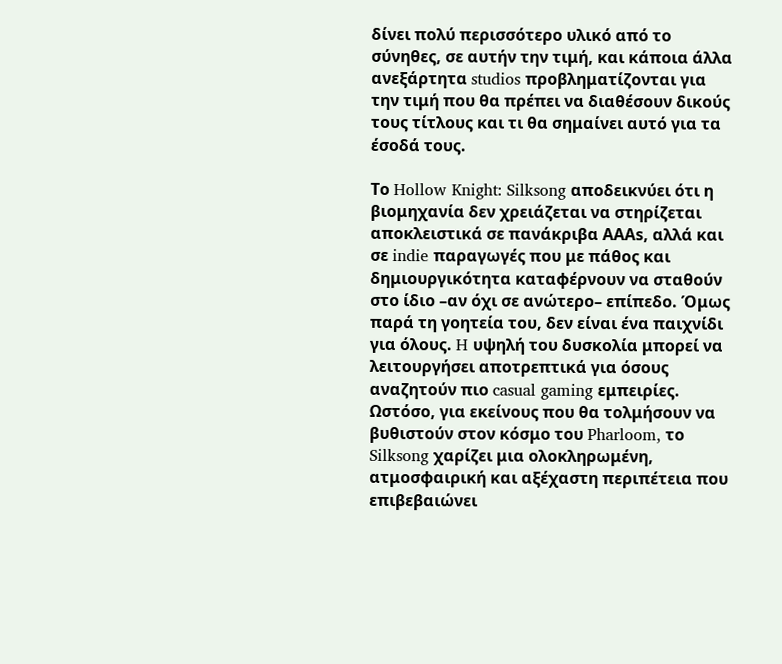δίνει πολύ περισσότερο υλικό από το σύνηθες, σε αυτήν την τιμή, και κάποια άλλα ανεξάρτητα studios προβληματίζονται για την τιμή που θα πρέπει να διαθέσουν δικούς τους τίτλους και τι θα σημαίνει αυτό για τα έσοδά τους.

Το Hollow Knight: Silksong αποδεικνύει ότι η βιομηχανία δεν χρειάζεται να στηρίζεται αποκλειστικά σε πανάκριβα ΑΑΑs, αλλά και σε indie παραγωγές που με πάθος και δημιουργικότητα καταφέρνουν να σταθούν στο ίδιο –αν όχι σε ανώτερο– επίπεδο. Όμως παρά τη γοητεία του, δεν είναι ένα παιχνίδι για όλους. H υψηλή του δυσκολία μπορεί να λειτουργήσει αποτρεπτικά για όσους αναζητούν πιο casual gaming εμπειρίες. Ωστόσο, για εκείνους που θα τολμήσουν να βυθιστούν στον κόσμο του Pharloom, το Silksong χαρίζει μια ολοκληρωμένη, ατμοσφαιρική και αξέχαστη περιπέτεια που επιβεβαιώνει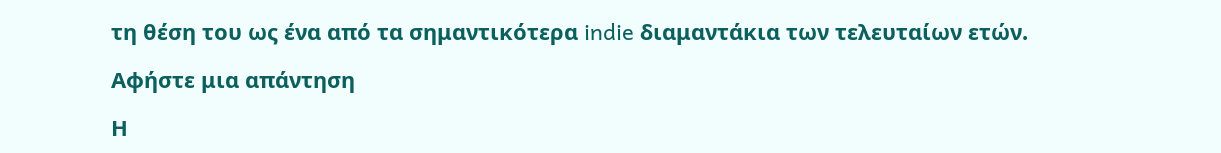τη θέση του ως ένα από τα σημαντικότερα indie διαμαντάκια των τελευταίων ετών.

Αφήστε μια απάντηση

Η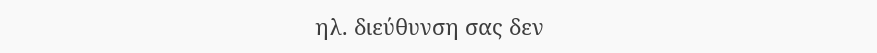ηλ. διεύθυνση σας δεν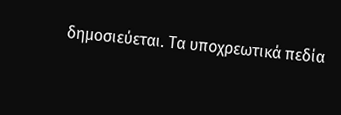δημοσιεύεται. Τα υποχρεωτικά πεδία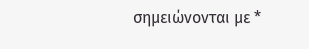σημειώνονται με *